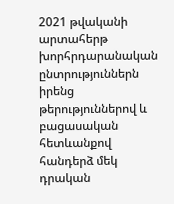2021 թվականի արտահերթ խորհրդարանական ընտրություններն իրենց թերություններով և բացասական հետևանքով հանդերձ մեկ դրական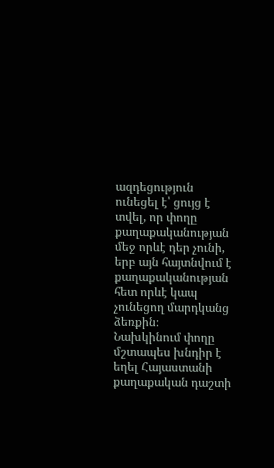ազդեցություն ունեցել է՝ ցույց է տվել, որ փողը քաղաքականության մեջ որևէ դեր չունի, երբ այն հայտնվում է քաղաքականության հետ որևէ կապ չունեցող մարդկանց ձեռքին։
Նախկինում փողը մշտապես խնդիր է եղել Հայաստանի քաղաքական դաշտի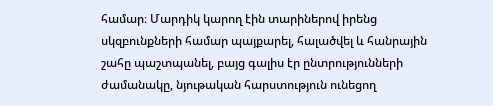համար։ Մարդիկ կարող էին տարիներով իրենց սկզբունքների համար պայքարել, հալածվել և հանրային շահը պաշտպանել, բայց գալիս էր ընտրությունների ժամանակը, նյութական հարստություն ունեցող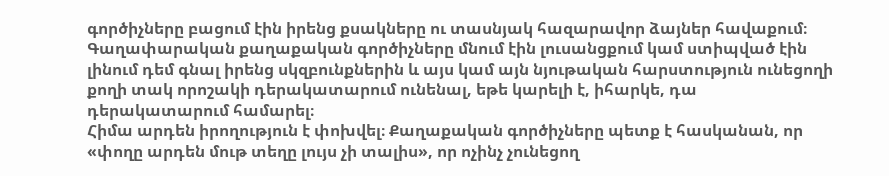գործիչները բացում էին իրենց քսակները ու տասնյակ հազարավոր ձայներ հավաքում։ Գաղափարական քաղաքական գործիչները մնում էին լուսանցքում կամ ստիպված էին լինում դեմ գնալ իրենց սկզբունքներին և այս կամ այն նյութական հարստություն ունեցողի քողի տակ որոշակի դերակատարում ունենալ, եթե կարելի է, իհարկե, դա դերակատարում համարել։
Հիմա արդեն իրողություն է փոխվել։ Քաղաքական գործիչները պետք է հասկանան, որ «փողը արդեն մութ տեղը լույս չի տալիս», որ ոչինչ չունեցող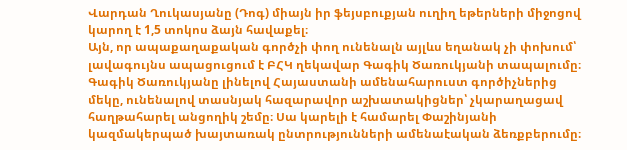Վարդան Ղուկասյանը (Դոգ) միայն իր ֆեյսբուքյան ուղիղ եթերների միջոցով կարող է 1,5 տոկոս ձայն հավաքել։
Այն, որ ապաքաղաքական գործչի փող ունենալն այլևս եղանակ չի փոխում՝ լավագույնս ապացուցում է ԲՀԿ ղեկավար Գագիկ Ծառուկյանի տապալումը։ Գագիկ Ծառուկյանը լինելով Հայաստանի ամենահարուստ գործիչներից մեկը, ունենալով տասնյակ հազարավոր աշխատակիցներ՝ չկարաղացավ հաղթահարել անցողիկ շեմը։ Սա կարելի է համարել Փաշինյանի կազմակերպած խայտառակ ընտրությունների ամենաէական ձեռքբերումը։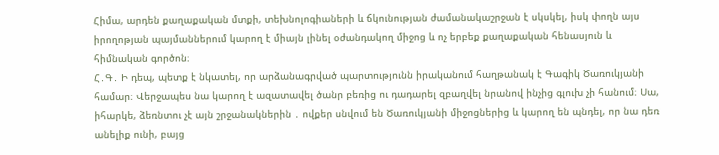Հիմա, արդեն քաղաքական մտքի, տեխնոլոգիաների և ճկունության ժամանակաշրջան է սկսկել, իսկ փողն այս իրողոթյան պայմաններում կարող է միայն լինել օժանդակող միջոց և ոչ երբեք քաղաքական հենասյուն և հիմնական գործոն։
Հ․Գ․ Ի դեպ, պետք է նկատել, որ արձանագրված պարտությունն իրականում հաղթանակ է Գագիկ Ծառուկյանի համար։ Վերջապես նա կարող է ազատավել ծանր բեռից ու դադարել զբաղվել նրանով ինչից գլուխ չի հանում։ Սա, իհարկե, ձեռնտու չէ այն շրջանակներին ․ ովքեր սնվում են Ծառուկյանի միջոցներից և կարող են պնդել, որ նա դեռ անելիք ունի, բայց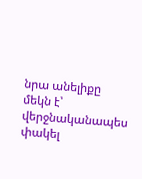նրա անելիքը մեկն է՝ վերջնականապես փակել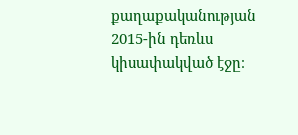քաղաքականության 2015-ին դեռևս կիսափակված էջը։